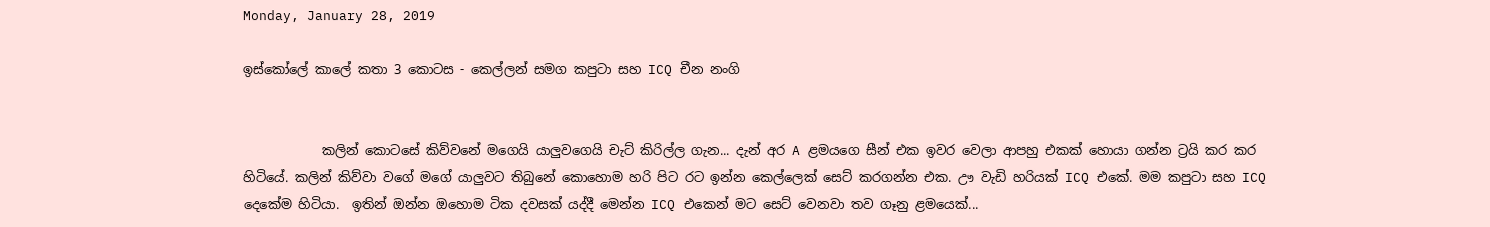Monday, January 28, 2019

ඉස්කෝලේ කාලේ කතා 3 කොටස - කෙල්ලන් සමග කපුටා සහ ICQ චීන නංගි


            කලින් කොටසේ කිව්වනේ මගෙයි යාලුවගෙයි චැට් කිරිල්ල ගැන... දැන් අර A ළමයගෙ සීන් එක ඉවර වෙලා ආපහු එකක් හොයා ගන්න ට්‍රයි කර කර හිටියේ. කලින් කිව්වා වගේ මගේ යාලුවට තිබුනේ කොහොම හරි පිට රට ඉන්න කෙල්ලෙක් සෙට් කරගන්න එක. ඌ වැඩි හරියක් ICQ එකේ. මම කපුටා සහ ICQ දෙකේම හිටියා.  ඉතින් ඔන්න ඔහොම ටික දවසක් යද්දී මෙන්න ICQ එකෙන් මට සෙට් වෙනවා තව ගෑනු ළමයෙක්...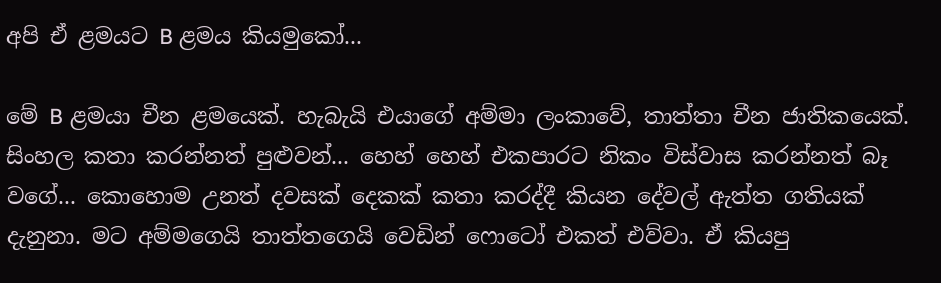අපි ඒ ළමයට B ළමය කියමුකෝ...

මේ B ළමයා චීන ළමයෙක්. හැබැයි එයාගේ අම්මා ලංකාවේ, තාත්තා චීන ජාතිකයෙක්. සිංහල කතා කරන්නත් පුළුවන්... හෙහ් හෙහ් එකපාරට නිකං විස්වාස කරන්නත් බෑ වගේ... කොහොම උනත් දවසක් දෙකක් කතා කරද්දී කියන දේවල් ඇත්ත ගතියක් දැනුනා. මට අම්මගෙයි තාත්තගෙයි වෙඩින් ෆොටෝ එකත් එව්වා. ඒ කියපු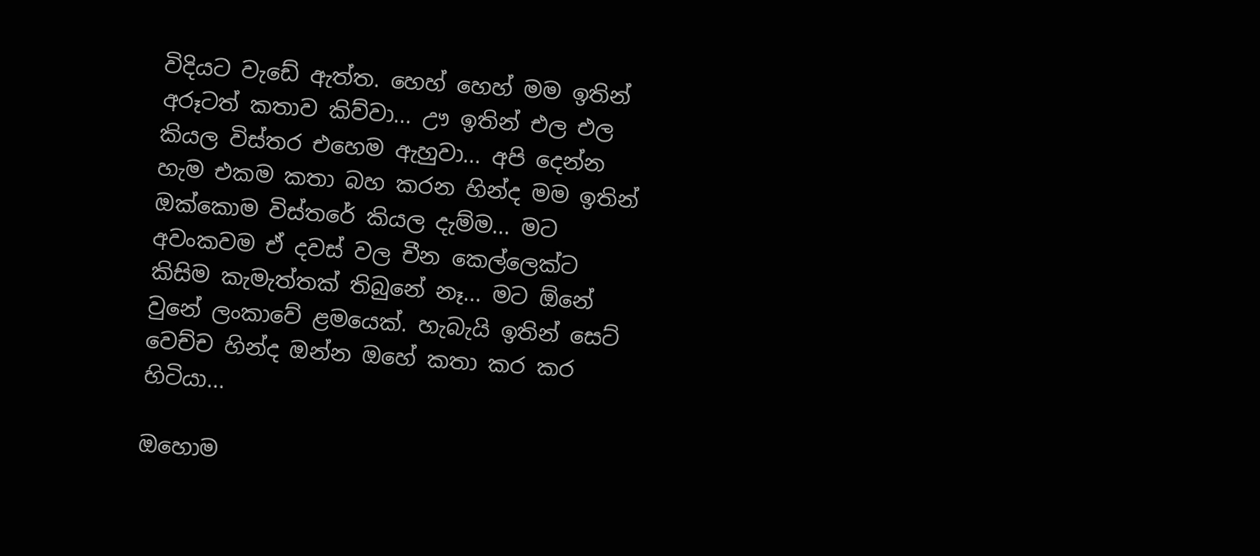විදියට වැඩේ ඇත්ත. හෙහ් හෙහ් මම ඉතින් අරූටත් කතාව කිව්වා... ඌ ඉතින් එල එල කියල විස්තර එහෙම ඇහුවා... අපි දෙන්න හැම එකම කතා බහ කරන හින්ද මම ඉතින් ඔක්කොම විස්තරේ කියල දැම්ම... මට අවංකවම ඒ දවස් වල චීන කෙල්ලෙක්ට කිසිම කැමැත්තක් තිබුනේ නෑ... මට ඕනේ වුනේ ලංකාවේ ළමයෙක්. හැබැයි ඉතින් සෙට් වෙච්ච හින්ද ඔන්න ඔහේ කතා කර කර හිටියා...

ඔහොම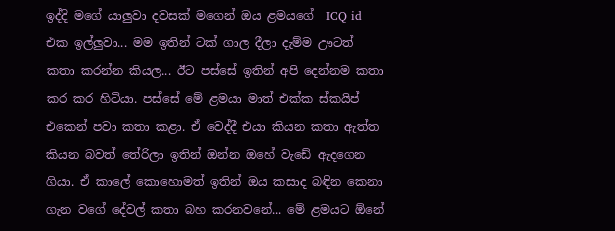ඉද්දි මගේ යාලුවා දවසක් මගෙන් ඔය ළමයගේ  ICQ id එක ඉල්ලුවා... මම ඉතින් ටක් ගාල දීලා දැම්ම ඌටත් කතා කරන්න කියල... ඊට පස්සේ ඉතින් අපි දෙන්නම කතා කර කර හිටියා. පස්සේ මේ ළමයා මාත් එක්ක ස්කයිප් එකෙන් පවා කතා කළා. ඒ වෙද්දී එයා කියන කතා ඇත්ත කියන බවත් තේරිලා ඉතින් ඔන්න ඔහේ වැඩේ ඇදගෙන ගියා. ඒ කාලේ කොහොමත් ඉතින් ඔය කසාද බඳින කෙනා ගැන වගේ දේවල් කතා බහ කරනවනේ... මේ ළමයට ඕනේ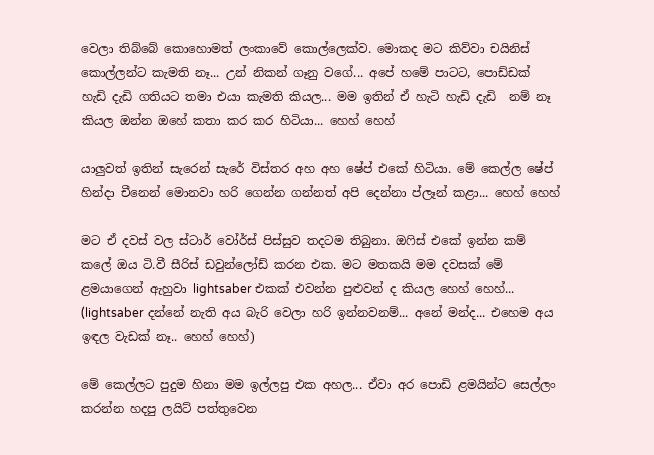වෙලා තිබ්බේ කොහොමත් ලංකාවේ කොල්ලෙක්ව. මොකද මට කිව්වා චයිනිස් කොල්ලන්ට කැමති නෑ... උන් නිකන් ගෑනු වගේ... අපේ හමේ පාටට, පොඩ්ඩක් හැඩි දැඩි ගතියට තමා එයා කැමති කියල... මම ඉතින් ඒ හැටි හැඩි දැඩි  නම් නෑ කියල ඔන්න ඔහේ කතා කර කර හිටියා... හෙහ් හෙහ්

යාලුවත් ඉතින් සැරෙන් සැරේ විස්තර අහ අහ ෂේප් එකේ හිටියා. මේ කෙල්ල ෂේප් හින්දා චීනෙන් මොනවා හරි ගෙන්න ගන්නත් අපි දෙන්නා ප්ලෑන් කළා... හෙහ් හෙහ්

මට ඒ දවස් වල ස්ටාර් වෝර්ස් පිස්සුව තදටම තිබුනා. ඔෆිස් එකේ ඉන්න කම් කලේ ඔය ටි.වී සීරිස් ඩවුන්ලෝඩ් කරන එක. මට මතකයි මම දවසක් මේ ළමයාගෙන් ඇහුවා lightsaber එකක් එවන්න පුළුවන් ද කියල හෙහ් හෙහ්...  (lightsaber දන්නේ නැති අය බැරි වෙලා හරි ඉන්නවනම්... අනේ මන්ද... එහෙම අය ඉඳල වැඩක් නෑ.. හෙහ් හෙහ්)

මේ කෙල්ලට පුදුම හිනා මම ඉල්ලපු එක අහල... ඒවා අර පොඩි ළමයින්ට සෙල්ලං කරන්න හදපු ලයිට් පත්තුවෙන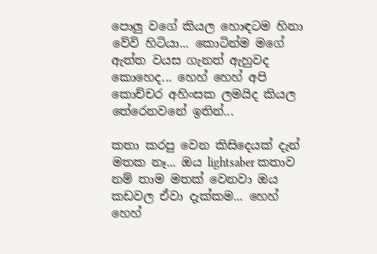පොලු වගේ කියල හොඳටම හිනා වේවි හිටියා... කොටින්ම මගේ  ඇත්ත වයස ගැනත් ඇහුවද කොහෙද... හෙහ් හෙහ් අපි කොච්චර අහිංසක ලමයිද කියල තේරෙනවනේ ඉතින්...

කතා කරපු වෙන කිසිදෙයක් දැන් මතක නෑ... ඔය lightsaber කතාව නම් තාම මතක් වෙනවා ඔය කඩවල ඒවා දැක්කම... හෙහ් හෙහ්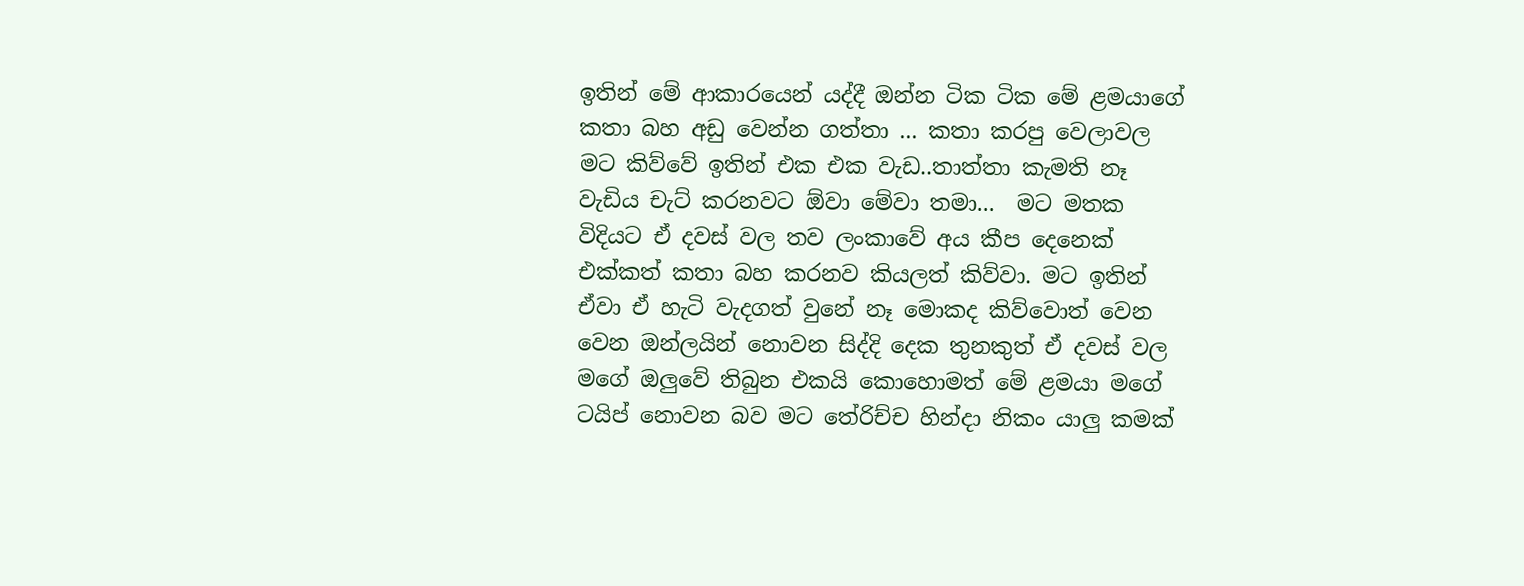ඉතින් මේ ආකාරයෙන් යද්දී ඔන්න ටික ටික මේ ළමයාගේ කතා බහ අඩු වෙන්න ගත්තා ... කතා කරපු වෙලාවල මට කිව්වේ ඉතින් එක එක වැඩ..තාත්තා කැමති නෑ වැඩිය චැට් කරනවට ඕවා මේවා තමා...  මට මතක විදියට ඒ දවස් වල තව ලංකාවේ අය කීප දෙනෙක් එක්කත් කතා බහ කරනව කියලත් කිව්වා. මට ඉතින් ඒවා ඒ හැටි වැදගත් වුනේ නෑ මොකද කිව්වොත් වෙන වෙන ඔන්ලයින් නොවන සිද්දි දෙක තුනකුත් ඒ දවස් වල මගේ ඔලුවේ තිබුන එකයි කොහොමත් මේ ළමයා මගේ ටයිප් නොවන බව මට තේරිච්ච හින්දා නිකං යාලු කමක්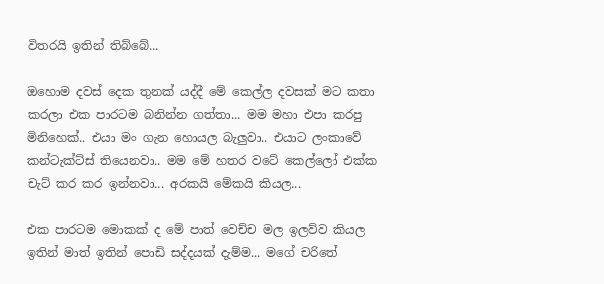විතරයි ඉතින් තිබ්බේ...

ඔහොම දවස් දෙක තුනක් යද්දී මේ කෙල්ල දවසක් මට කතා කරලා එක පාරටම බනින්න ගත්තා... මම මහා එපා කරපු මිනිහෙක්.. එයා මං ගැන හොයල බැලුවා.. එයාට ලංකාවේ කන්ටැක්ට්ස් තියෙනවා.. මම මේ හතර වටේ කෙල්ලෝ එක්ක චැට් කර කර ඉන්නවා... අරකයි මේකයි කියල...

එක පාරටම මොකක් ද මේ පාත් වෙච්ච මල ඉලව්ව කියල ඉතින් මාත් ඉතින් පොඩි සද්දයක් දැම්ම... මගේ චරිතේ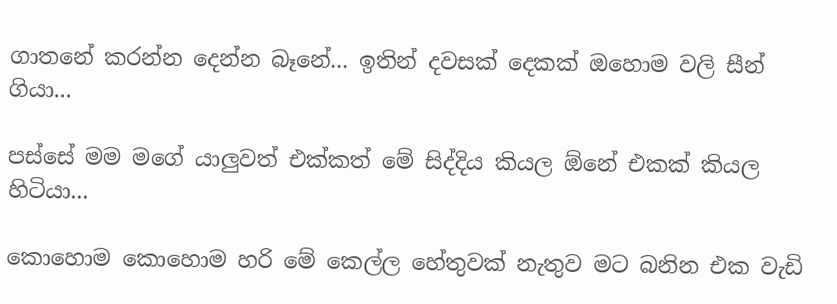ගාතනේ කරන්න දෙන්න බෑනේ... ඉතින් දවසක් දෙකක් ඔහොම වලි සීන් ගියා...

පස්සේ මම මගේ යාලුවත් එක්කත් මේ සිද්දිය කියල ඕනේ එකක් කියල හිටියා...

කොහොම කොහොම හරි මේ කෙල්ල හේතුවක් නැතුව මට බනින එක වැඩි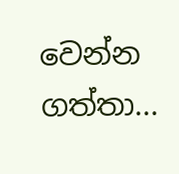වෙන්න ගත්තා...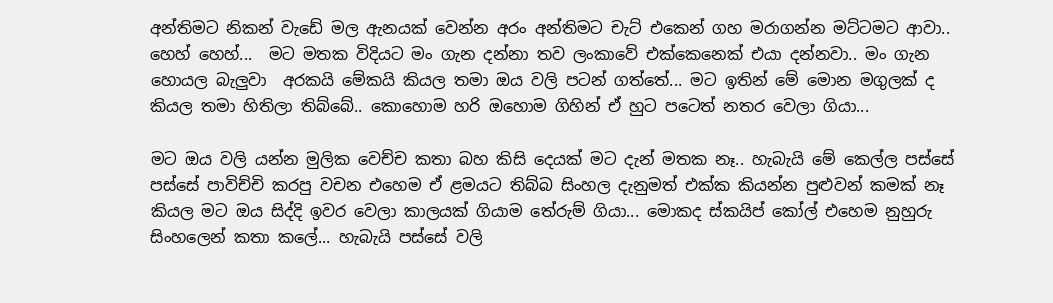අන්තිමට නිකන් වැඩේ මල ඇනයක් වෙන්න අරං අන්තිමට චැට් එකෙන් ගහ මරාගන්න මට්ටමට ආවා.. හෙහ් හෙහ්...  මට මතක විදියට මං ගැන දන්නා තව ලංකාවේ එක්කෙනෙක් එයා දන්නවා.. මං ගැන හොයල බැලුවා  අරකයි මේකයි කියල තමා ඔය වලි පටන් ගත්තේ... මට ඉතින් මේ මොන මගුලක් ද කියල තමා හිතිලා තිබ්බේ.. කොහොම හරි ඔහොම ගිහින් ඒ හුට පටෙත් නතර වෙලා ගියා...

මට ඔය වලි යන්න මුලික වෙච්ච කතා බහ කිසි දෙයක් මට දැන් මතක නෑ.. හැබැයි මේ කෙල්ල පස්සේ පස්සේ පාවිච්චි කරපු වචන එහෙම ඒ ළමයට තිබ්බ සිංහල දැනුමත් එක්ක කියන්න පුළුවන් කමක් නෑ කියල මට ඔය සිද්දි ඉවර වෙලා කාලයක් ගියාම තේරුම් ගියා... මොකද ස්කයිප් කෝල් එහෙම නුහුරු සිංහලෙන් කතා කලේ... හැබැයි පස්සේ වලි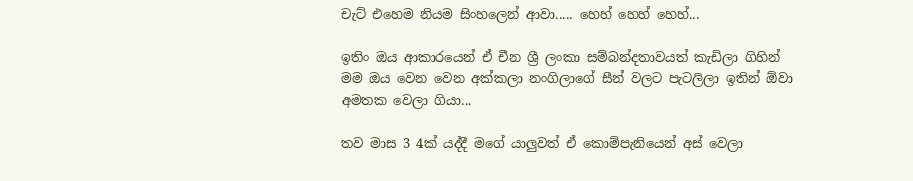චැට් එහෙම නියම සිංහලෙන් ආවා..... හෙහ් හෙහ් හෙහ්...

ඉතිං ඔය ආකාරයෙන් ඒ චීන ශ්‍රී ලංකා සම්බන්දතාවයත් කැඩිලා ගිහින් මම ඔය වෙන වෙන අක්කලා නංගිලාගේ සීන් වලට පැටලිලා ඉතින් ඕවා අමතක වෙලා ගියා...

තව මාස 3 4ක් යද්දී මගේ යාලුවත් ඒ කොම්පැනියෙන් අස් වෙලා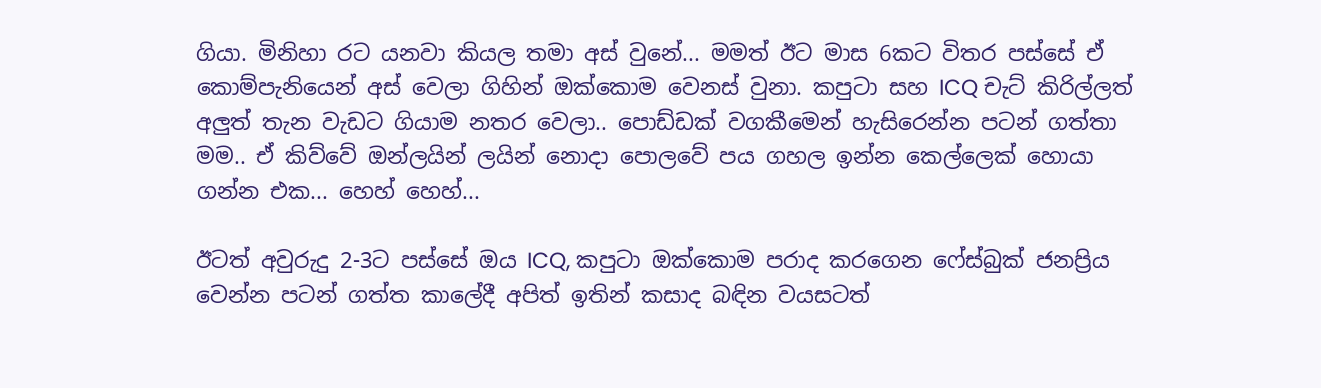ගියා. මිනිහා රට යනවා කියල තමා අස් වුනේ... මමත් ඊට මාස 6කට විතර පස්සේ ඒ කොම්පැනියෙන් අස් වෙලා ගිහින් ඔක්කොම වෙනස් වුනා. කපුටා සහ ICQ චැට් කිරිල්ලත් අලුත් තැන වැඩට ගියාම නතර වෙලා.. පොඩ්ඩක් වගකීමෙන් හැසිරෙන්න පටන් ගත්තා මම.. ඒ කිව්වේ ඔන්ලයින් ලයින් නොදා පොලවේ පය ගහල ඉන්න කෙල්ලෙක් හොයා ගන්න එක... හෙහ් හෙහ්...

ඊටත් අවුරුදු 2-3ට පස්සේ ඔය ICQ, කපුටා ඔක්කොම පරාද කරගෙන ෆේස්බුක් ජනප්‍රිය වෙන්න පටන් ගත්ත කාලේදී අපිත් ඉතින් කසාද බඳින වයසටත්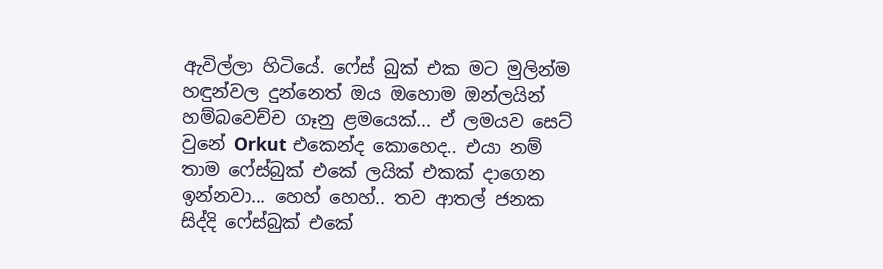ඇවිල්ලා හිටියේ. ෆේස් බුක් එක මට මුලින්ම හඳුන්වල දුන්නෙත් ඔය ඔහොම ඔන්ලයින් හම්බවෙච්ච ගෑනු ළමයෙක්... ඒ ලමයව සෙට් වුනේ Orkut එකෙන්ද කොහෙද.. එයා නම් තාම ෆේස්බුක් එකේ ලයික් එකක් දාගෙන ඉන්නවා... හෙහ් හෙහ්.. තව ආතල් ජනක සිද්දි ෆේස්බුක් එකේ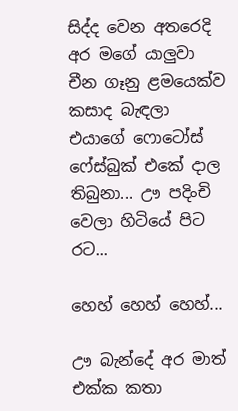සිද්ද වෙන අතරෙදි අර මගේ යාලුවා චීන ගෑනු ළමයෙක්ව කසාද බැඳලා එයාගේ ෆොටෝස් ෆේස්බුක් එකේ දාල තිබුනා... ඌ පදිංචි වෙලා හිටියේ පිට රට...

හෙහ් හෙහ් හෙහ්...

ඌ බැන්දේ අර මාත් එක්ක කතා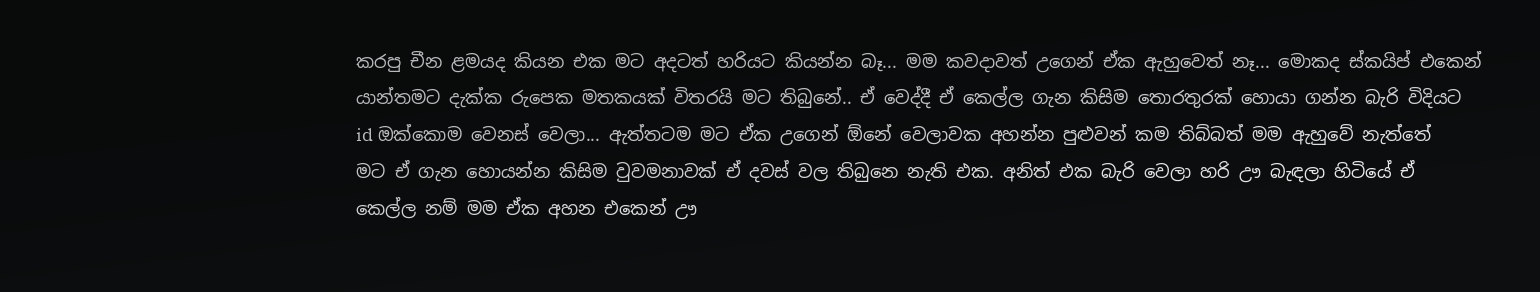කරපු චීන ළමයද කියන එක මට අදටත් හරියට කියන්න බෑ... මම කවදාවත් උගෙන් ඒක ඇහුවෙත් නෑ... මොකද ස්කයිප් එකෙන් යාන්තමට දැක්ක රුපෙක මතකයක් විතරයි මට තිබුනේ.. ඒ වෙද්දී ඒ කෙල්ල ගැන කිසිම තොරතුරක් හොයා ගන්න බැරි විදියට id ඔක්කොම වෙනස් වෙලා... ඇත්තටම මට ඒක උගෙන් ඕනේ වෙලාවක අහන්න පුළුවන් කම තිබ්බත් මම ඇහුවේ නැත්තේ  මට ඒ ගැන හොයන්න කිසිම වුවමනාවක් ඒ දවස් වල තිබුනෙ නැති එක. අනිත් එක බැරි වෙලා හරි ඌ බැඳලා හිටියේ ඒ කෙල්ල නම් මම ඒක අහන එකෙන් ඌ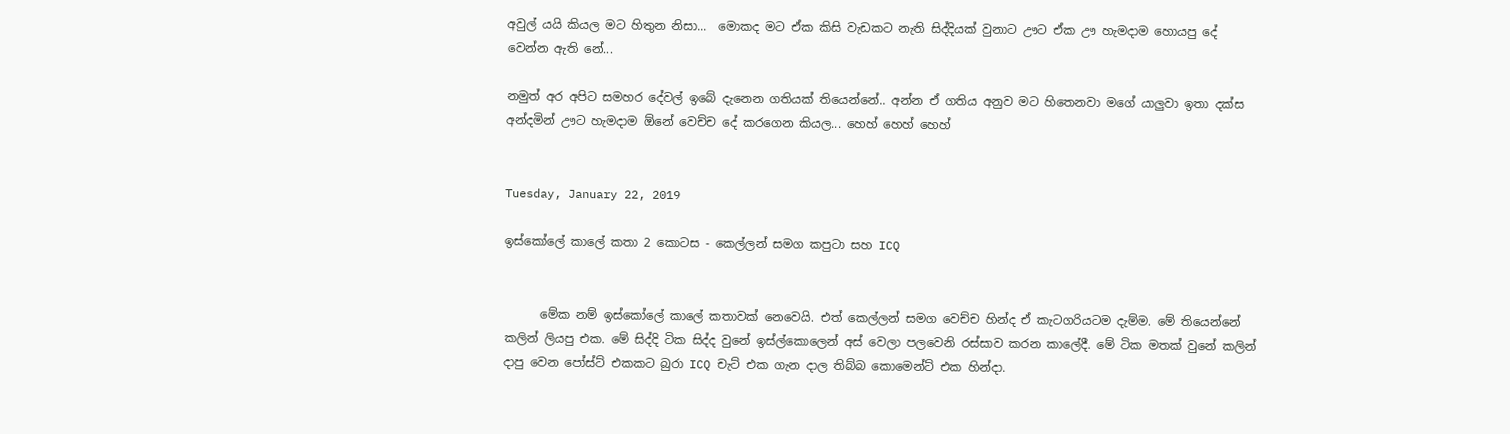අවුල් යයි කියල මට හිතුන නිසා...  මොකද මට ඒක කිසි වැඩකට නැති සිද්දියක් වුනාට ඌට ඒක ඌ හැමදාම හොයපු දේ වෙන්න ඇති නේ...

නමුත් අර අපිට සමහර දේවල් ඉබේ දැනෙන ගතියක් තියෙන්නේ.. අන්න ඒ ගතිය අනුව මට හිතෙනවා මගේ යාලුවා ඉතා දක්ස අන්දමින් ඌට හැමදාම ඕනේ වෙච්ච දේ කරගෙන කියල... හෙහ් හෙහ් හෙහ්


Tuesday, January 22, 2019

ඉස්කෝලේ කාලේ කතා 2 කොටස - කෙල්ලන් සමග කපුටා සහ ICQ


      මේක නම් ඉස්කෝලේ කාලේ කතාවක් නෙවෙයි. එත් කෙල්ලන් සමග වෙච්ච හින්ද ඒ කැටගරියටම දැම්ම. මේ තියෙන්නේ කලින් ලියපු එක. මේ සිද්දි ටික සිද්ද වුනේ ඉස්ල්කොලෙන් අස් වෙලා පලවෙනි රස්සාව කරන කාලේදී. මේ ටික මතක් වුනේ කලින් දාපු වෙන පෝස්ට් එකකට බුරා ICQ චැට් එක ගැන දාල තිබ්බ කොමෙන්ට් එක හින්දා.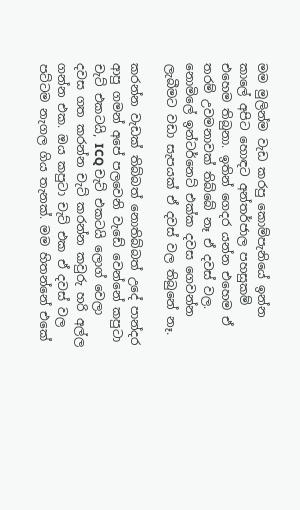මම මුලින්ම වැඩ කරපු කොම්පැනියේ ඉන්න කාලේ අපිට හොඳට අන්තර්ජාල පහසුකම් එහෙම තිබුනා. ඉතින් ගෙදර යන්න එහෙම ඒ තරම් උවමනාවක් තිබ්බේ නෑ ඒ දවස් වල. නොමිලේ ඉන්ටර්නෙට් එක්ක දවස ගෙවන්න ලැබීමට වඩා සැපයක් ඒ දවස් වල තිබුනේ නෑ.

කරන්න වැඩක් තිබ්බත් නොතිබ්බත් උදේ පාන්දර ආපු ගමන් අපේ පලවෙනි වැඩේ වෙන්නේ කපුටා චැට් එකටයි, ICQ චැට් එකටයි ලොග් වෙලා දවස ගත කරන්න චැට් කරන්න කවුරු හරි අල්ල ගන්න එක. ඔය කපුටා චැට් එක ඒ දවස් වල පට්ටම නැගල ගිය තැනක්. මම හිතන්නේ එකේ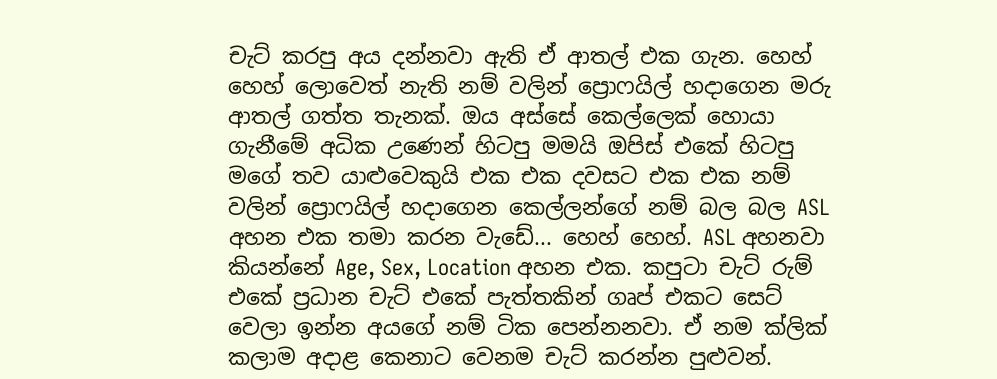චැට් කරපු අය දන්නවා ඇති ඒ ආතල් එක ගැන. හෙහ් හෙහ් ලොවෙත් නැති නම් වලින් ප්‍රොෆයිල් හදාගෙන මරු ආතල් ගත්ත තැනක්. ඔය අස්සේ කෙල්ලෙක් හොයා ගැනීමේ අධික උණෙන් හිටපු මමයි ඔපිස් එකේ හිටපු මගේ තව යාළුවෙකුයි එක එක දවසට එක එක නම් වලින් ප්‍රොෆයිල් හදාගෙන කෙල්ලන්ගේ නම් බල බල ASL අහන එක තමා කරන වැඩේ... හෙහ් හෙහ්. ASL අහනවා කියන්නේ Age, Sex, Location අහන එක. කපුටා චැට් රුම් එකේ ප්‍රධාන චැට් එකේ පැත්තකින් ගෘප් එකට සෙට් වෙලා ඉන්න අයගේ නම් ටික පෙන්නනවා. ඒ නම ක්ලික් කලාම අදාළ කෙනාට වෙනම චැට් කරන්න පුළුවන්.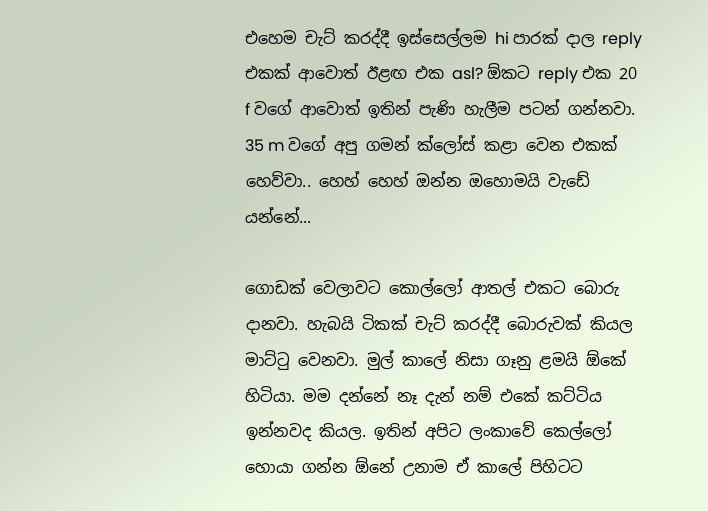එහෙම චැට් කරද්දී ඉස්සෙල්ලම hi පාරක් දාල reply එකක් ආවොත් ඊළඟ එක asl? ඕකට reply එක 20 f වගේ ආවොත් ඉතින් පැණි හැලීම පටන් ගන්නවා. 35 m වගේ අපු ගමන් ක්ලෝස් කළා වෙන එකක් හෙව්වා.. හෙහ් හෙහ් ඔන්න ඔහොමයි වැඩේ යන්නේ...

ගොඩක් වෙලාවට කොල්ලෝ ආතල් එකට බොරු දානවා. හැබයි ටිකක් චැට් කරද්දී බොරුවක් කියල මාට්ටු වෙනවා. මුල් කාලේ නිසා ගෑනු ළමයි ඕකේ හිටියා. මම දන්නේ නෑ දැන් නම් එකේ කට්ටිය ඉන්නවද කියල. ඉතින් අපිට ලංකාවේ කෙල්ලෝ හොයා ගන්න ඕනේ උනාම ඒ කාලේ පිහිටට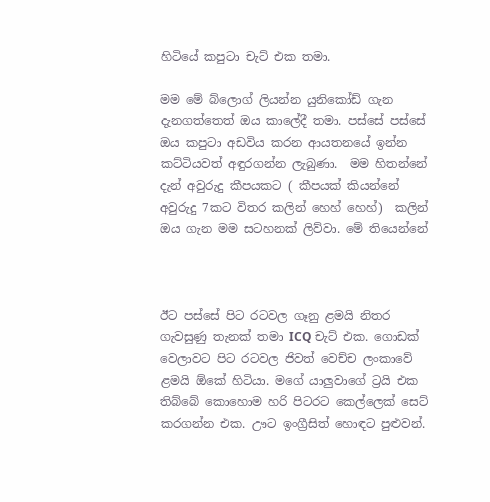හිටියේ කපුටා චැට් එක තමා.

මම මේ බ්ලොග් ලියන්න යුනිකෝඩ් ගැන දැනගත්තෙත් ඔය කාලේදී තමා. පස්සේ පස්සේ ඔය කපුටා අඩවිය කරන ආයතනයේ ඉන්න කට්ටියවත් අඳුරගන්න ලැබුණා.  මම හිතන්නේ දැන් අවුරුදු කීපයකට ( කීපයක් කියන්නේ අවුරුදු 7කට විතර කලින් හෙහ් හෙහ්)  කලින් ඔය ගැන මම සටහනක් ලිව්වා. මේ තියෙන්නේ



ඊට පස්සේ පිට රටවල ගෑනු ළමයි නිතර ගැවසුණු තැනක් තමා ICQ චැට් එක. ගොඩක් වෙලාවට පිට රටවල ජිවත් වෙච්ච ලංකාවේ ළමයි ඕකේ හිටියා. මගේ යාලුවාගේ ට්‍රයි එක තිබ්බේ කොහොම හරි පිටරට කෙල්ලෙක් සෙට් කරගන්න එක. ඌට ඉංග්‍රීසිත් හොඳට පුළුවන්.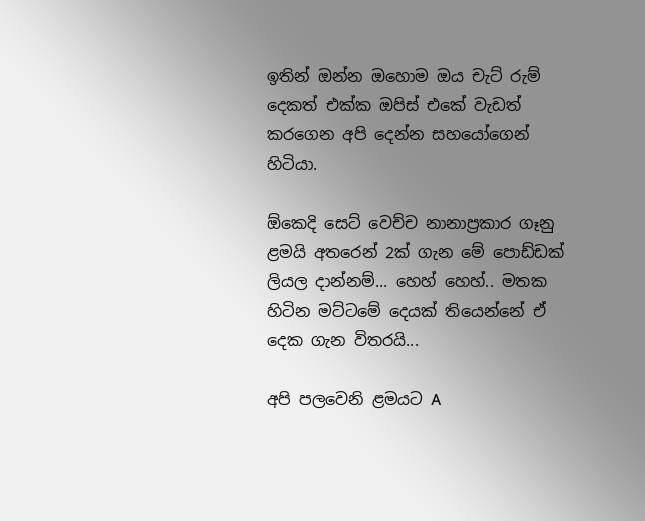ඉතින් ඔන්න ඔහොම ඔය චැට් රුම් දෙකත් එක්ක ඔපිස් එකේ වැඩත් කරගෙන අපි දෙන්න සහයෝගෙන් හිටියා.

ඕකෙදි සෙට් වෙච්ච නානාප්‍රකාර ගෑනු ළමයි අතරෙන් 2ක් ගැන මේ පොඩ්ඩක් ලියල දාන්නම්... හෙහ් හෙහ්.. මතක හිටින මට්ටමේ දෙයක් තියෙන්නේ ඒ දෙක ගැන විතරයි...

අපි පලවෙනි ළමයට A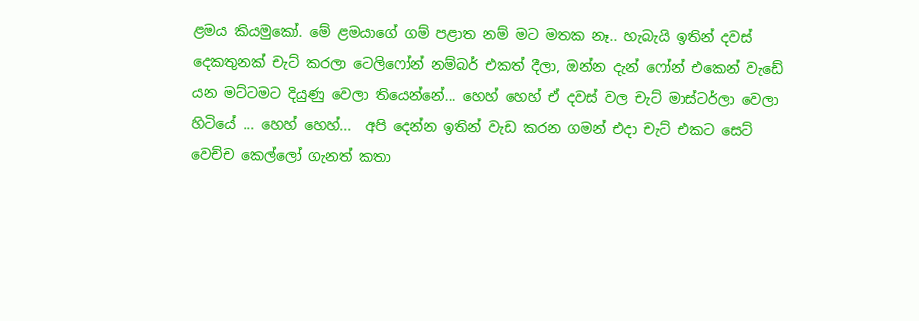ළමය කියමුකෝ. මේ ළමයාගේ ගම් පළාත නම් මට මතක නෑ.. හැබැයි ඉතින් දවස් දෙකතුනක් චැට් කරලා ටෙලිෆෝන් නම්බර් එකත් දීලා, ඔන්න දැන් ෆෝන් එකෙන් වැඩේ යන මට්ටමට දියුණු වෙලා තියෙන්නේ... හෙහ් හෙහ් ඒ දවස් වල චැට් මාස්ටර්ලා වෙලා හිටියේ ... හෙහ් හෙහ්...  අපි දෙන්න ඉතින් වැඩ කරන ගමන් එදා චැට් එකට සෙට් වෙච්ච කෙල්ලෝ ගැනත් කතා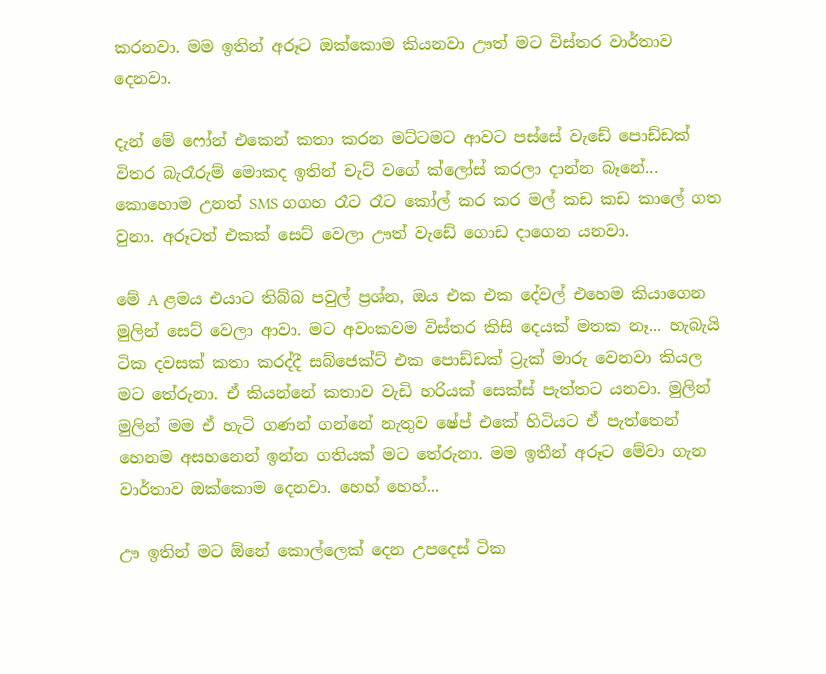කරනවා. මම ඉතින් අරූට ඔක්කොම කියනවා ඌත් මට විස්තර වාර්තාව දෙනවා.

දැන් මේ ෆෝන් එකෙන් කතා කරන මට්ටමට ආවට පස්සේ වැඩේ පොඩ්ඩක් විතර බැරෑරුම් මොකද ඉතින් චැට් වගේ ක්ලෝස් කරලා දාන්න බෑනේ...  කොහොම උනත් SMS ගගහ රෑට රෑට කෝල් කර කර මල් කඩ කඩ කාලේ ගත වුනා. අරූටත් එකක් සෙට් වෙලා ඌත් වැඩේ ගොඩ දාගෙන යනවා.

මේ A ළමය එයාට තිබ්බ පවුල් ප්‍රශ්න, ඔය එක එක දේවල් එහෙම කියාගෙන මුලින් සෙට් වෙලා ආවා. මට අවංකවම විස්තර කිසි දෙයක් මතක නෑ... හැබැයි ටික දවසක් කතා කරද්දී සබ්ජෙක්ට් එක පොඩ්ඩක් ට්‍රැක් මාරු වෙනවා කියල මට තේරුනා. ඒ කියන්නේ කතාව වැඩි හරියක් සෙක්ස් පැත්තට යනවා. මුලින් මුලින් මම ඒ හැටි ගණන් ගන්නේ නැතුව ෂේප් එකේ හිටියට ඒ පැත්තෙන් හෙනම අසහනෙන් ඉන්න ගතියක් මට තේරුනා. මම ඉතීන් අරූට මේවා ගැන වාර්තාව ඔක්කොම දෙනවා. හෙහ් හෙහ්...

ඌ ඉතින් මට ඕනේ කොල්ලෙක් දෙන උපදෙස් ටික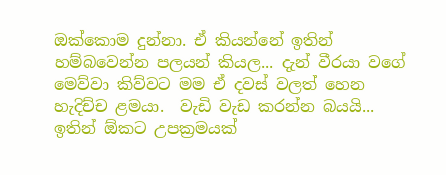ඔක්කොම දුන්නා. ඒ කියන්නේ ඉතින් හම්බවෙන්න පලයන් කියල... දැන් වීරයා වගේ මෙව්වා කිව්වට මම ඒ දවස් වලත් හෙන හැදිච්ච ළමයා.  වැඩි වැඩ කරන්න බයයි... ඉතින් ඕකට උපක්‍රමයක්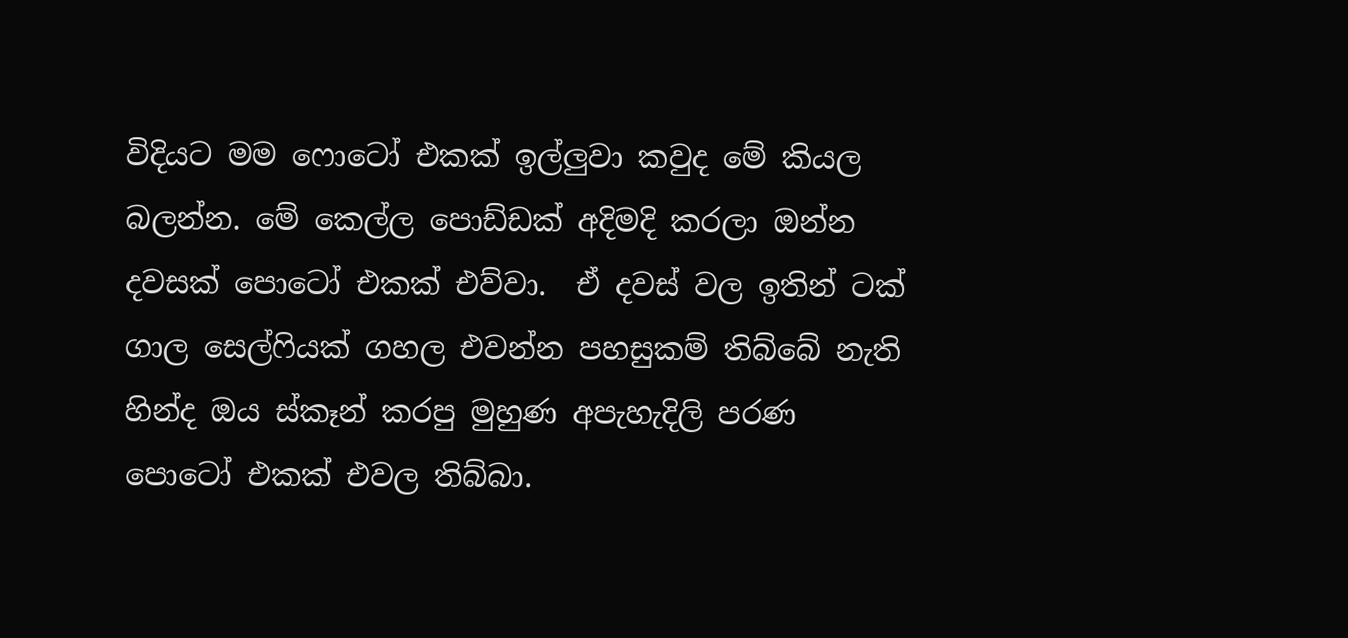විදියට මම ෆොටෝ එකක් ඉල්ලුවා කවුද මේ කියල බලන්න. මේ කෙල්ල පොඩ්ඩක් අදිමදි කරලා ඔන්න දවසක් පොටෝ එකක් එව්වා.  ඒ දවස් වල ඉතින් ටක් ගාල සෙල්ෆියක් ගහල එවන්න පහසුකම් තිබ්බේ නැති හින්ද ඔය ස්කෑන් කරපු මුහුණ අපැහැදිලි පරණ පොටෝ එකක් එවල තිබ්බා.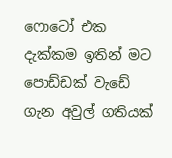ෆොටෝ එක දැක්කම ඉතින් මට පොඩ්ඩක් වැඩේ ගැන අවුල් ගතියක්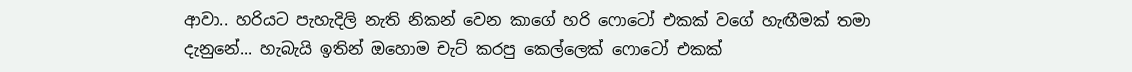ආවා.. හරියට පැහැදිලි නැති නිකන් වෙන කාගේ හරි ෆොටෝ එකක් වගේ හැඟීමක් තමා දැනුනේ... හැබැයි ඉතින් ඔහොම චැට් කරපු කෙල්ලෙක් ෆොටෝ එකක්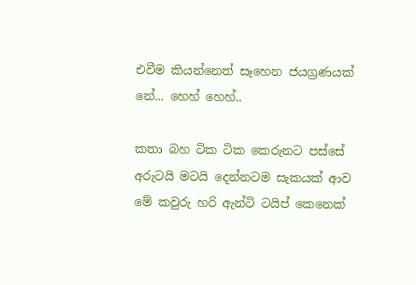එවීම කියන්නෙත් සෑහෙන ජයග්‍රණයක් නේ... හෙහ් හෙහ්..

කතා බහ ටික ටික කෙරුනට පස්සේ අරුටයි මටයි දෙන්නටම සැකයක් ආව මේ කවුරු හරි ඇන්ටි ටයිප් කෙනෙක්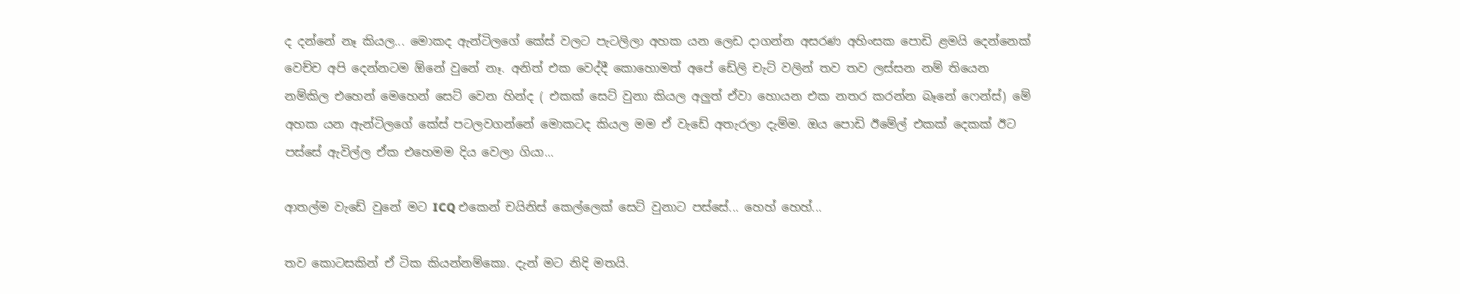ද දන්නේ නෑ කියල... මොකද ඇන්ටිලගේ කේස් වලට පැටලිලා අහක යන ලෙඩ දාගන්න අසරණ අහිංසක පොඩි ළමයි දෙන්නෙක් වෙච්ච අපි දෙන්නටම ඕනේ වුනේ නෑ. අනිත් එක වෙද්දී කොහොමත් අපේ ඩේලි චැට් වලින් තව තව ලස්සන නම් තියෙන නම්කිල එහෙන් මෙහෙන් සෙට් වෙන හින්ද ( එකක් සෙට් වුනා කියල අලුත් ඒවා හොයන එක නතර කරන්න බෑනේ ෆෙන්ස්) මේ අහක යන ඇන්ටිලගේ කේස් පටලවගන්නේ මොකටද කියල මම ඒ වැඩේ අතැරලා දැම්ම. ඔය පොඩි ඊමේල් එකක් දෙකක් ඊට පස්සේ ඇවිල්ල ඒක එහෙමම දිය වෙලා ගියා...

ආතල්ම වැඩේ වුනේ මට ICQ එකෙන් චයිනිස් කෙල්ලෙක් සෙට් වුනාට පස්සේ... හෙහ් හෙහ්...

තව කොටසකින් ඒ ටික කියන්නම්කො. දැන් මට නිදි මතයි.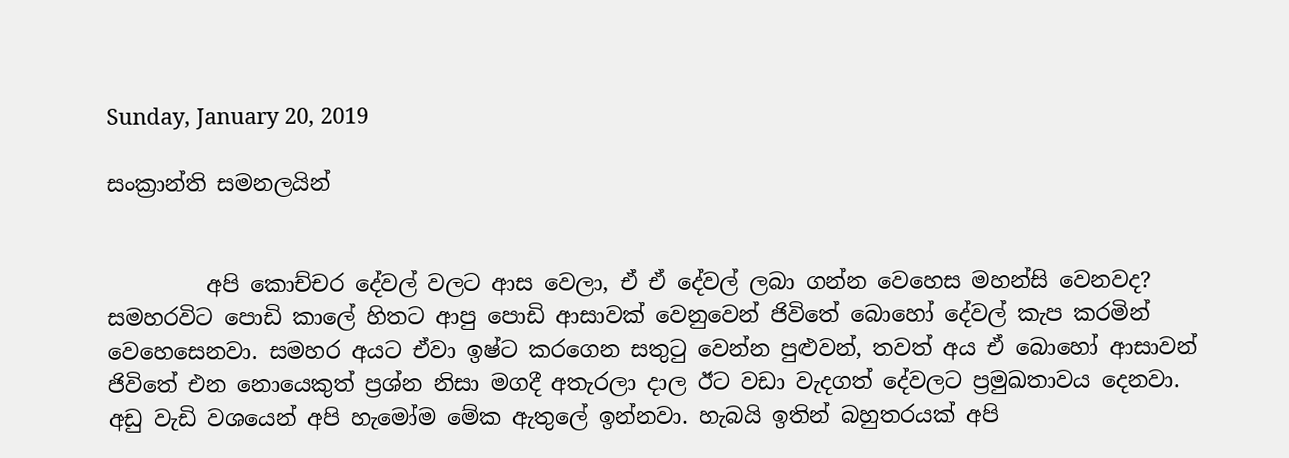Sunday, January 20, 2019

සංක්‍රාන්ති සමනලයින්


         අපි කොච්චර දේවල් වලට ආස වෙලා, ඒ ඒ දේවල් ලබා ගන්න වෙහෙස මහන්සි වෙනවද? සමහරවිට පොඩි කාලේ හිතට ආපු පොඩි ආසාවක් වෙනුවෙන් ජිවිතේ බොහෝ දේවල් කැප කරමින් වෙහෙසෙනවා. සමහර අයට ඒවා ඉෂ්ට කරගෙන සතුටු වෙන්න පුළුවන්, තවත් අය ඒ බොහෝ ආසාවන් ජිවිතේ එන නොයෙකුත් ප්‍රශ්න නිසා මගදී අතැරලා දාල ඊට වඩා වැදගත් දේවලට ප්‍රමුඛතාවය දෙනවා. අඩු වැඩි වශයෙන් අපි හැමෝම මේක ඇතුලේ ඉන්නවා. හැබයි ඉතින් බහුතරයක් අපි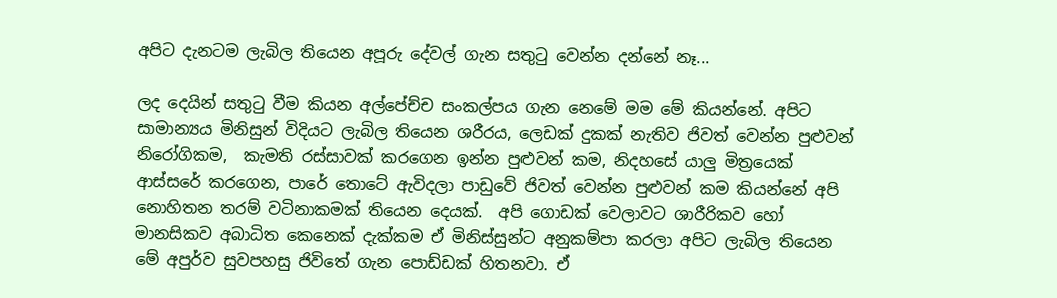අපිට දැනටම ලැබිල තියෙන අපූරු දේවල් ගැන සතුටු වෙන්න දන්නේ නෑ...

ලද දෙයින් සතුටු වීම කියන අල්පේච්ච සංකල්පය ගැන නෙමේ මම මේ කියන්නේ. අපිට සාමාන්‍යය මිනිසුන් විදියට ලැබිල තියෙන ශරීරය, ලෙඩක් දුකක් නැතිව ජිවත් වෙන්න පුළුවන් නිරෝගිකම,  කැමති රස්සාවක් කරගෙන ඉන්න පුළුවන් කම, නිදහසේ යාලු මිත්‍රයෙක් ආස්සරේ කරගෙන, පාරේ තොටේ ඇවිදලා පාඩුවේ ජිවත් වෙන්න පුළුවන් කම කියන්නේ අපි නොහිතන තරම් වටිනාකමක් තියෙන දෙයක්.  අපි ගොඩක් වෙලාවට ශාරීරිකව හෝ මානසිකව අබාධිත කෙනෙක් දැක්කම ඒ මිනිස්සුන්ට අනුකම්පා කරලා අපිට ලැබිල තියෙන මේ අපුර්ව සුවපහසු ජිවිතේ ගැන පොඩ්ඩක් හිතනවා. ඒ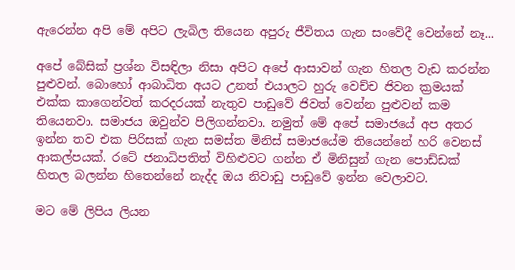ඇරෙන්න අපි මේ අපිට ලැබිල තියෙන අපුරු ජීවිතය ගැන සංවේදී වෙන්නේ නෑ...

අපේ බේසික් ප්‍රශ්න විසඳිලා නිසා අපිට අපේ ආසාවන් ගැන හිතල වැඩ කරන්න පුළුවන්. බොහෝ ආබාධිත අයට උනත් එයාලට හුරු වෙච්ච ජිවන ක්‍රමයක් එක්ක කාගෙන්වත් කරදරයක් නැතුව පාඩුවේ ජිවත් වෙන්න පුළුවන් කම තියෙනවා. සමාජය ඔවුන්ව පිලිගන්නවා. නමුත් මේ අපේ සමාජයේ අප අතර ඉන්න තව එක පිරිසක් ගැන සමස්ත මිනිස් සමාජයේම තියෙන්නේ හරි වෙනස් ආකල්පයක්. රටේ ජනාධිපතිත් විහිළුවට ගන්න ඒ මිනිසුන් ගැන පොඩ්ඩක් හිතල බලන්න හිතෙන්නේ නැද්ද ඔය නිවාඩු පාඩුවේ ඉන්න වෙලාවට.

මට මේ ලිපිය ලියන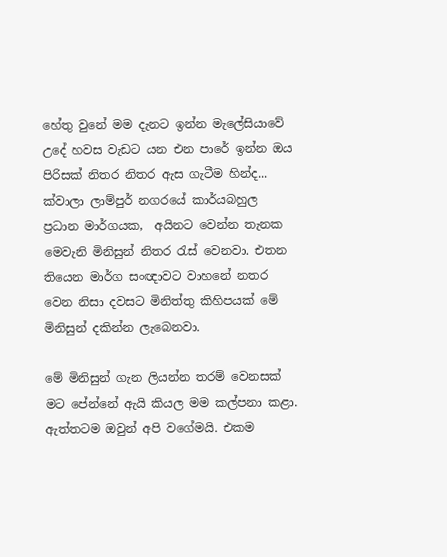හේතු වුනේ මම දැනට ඉන්න මැලේසියාවේ උදේ හවස වැඩට යන එන පාරේ ඉන්න ඔය පිරිසක් නිතර නිතර ඇස ගැටීම හින්ද... ක්වාලා ලාම්පුර් නගරයේ කාර්යබහුල ප්‍රධාන මාර්ගයක,  අයිනට වෙන්න තැනක මෙවැනි මිනිසුන් නිතර රැස් වෙනවා. එතන තියෙන මාර්ග සංඥාවට වාහනේ නතර වෙන නිසා දවසට මිනිත්තු කිහිපයක් මේ මිනිසුන් දකින්න ලැබෙනවා.

මේ මිනිසුන් ගැන ලියන්න තරම් වෙනසක් මට පේන්නේ ඇයි කියල මම කල්පනා කළා. ඇත්තටම ඔවුන් අපි වගේමයි. එකම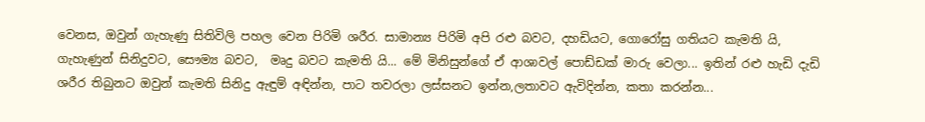වෙනස, ඔවුන් ගැහැණු සිතිවිලි පහල වෙන පිරිමි ශරීර. සාමාන්‍ය පිරිමි අපි රළු බවට, දහඩියට, ගොරෝසු ගතියට කැමති යි, ගැහැණුන් සිනිදුවට, සෞම්‍ය බවට,  මෘදු බවට කැමති යි... මේ මිනිසුන්ගේ ඒ ආශාවල් පොඩ්ඩක් මාරු වෙලා... ඉතින් රළු හැඩි දැඩි ශරීර තිබුනට ඔවුන් කැමති සිනිදු ඇඳුම් අඳින්න, පාට තවරලා ලස්සනට ඉන්න,ලතාවට ඇවිදින්න, කතා කරන්න...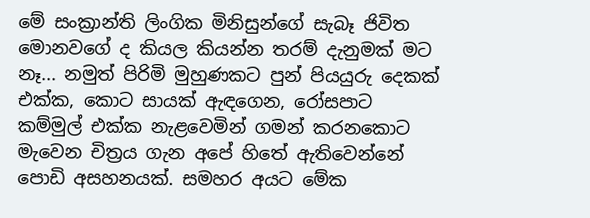මේ සංක්‍රාන්ති ලිංගික මිනිසුන්ගේ සැබෑ ජිවිත මොනවගේ ද කියල කියන්න තරම් දැනුමක් මට නෑ... නමුත් පිරිමි මුහුණකට පුන් පියයුරු දෙකක් එක්ක, කොට සායක් ඇඳගෙන, රෝසපාට කම්මුල් එක්ක නැළවෙමින් ගමන් කරනකොට මැවෙන චිත්‍රය ගැන අපේ හිතේ ඇතිවෙන්නේ පොඩි අසහනයක්. සමහර අයට මේක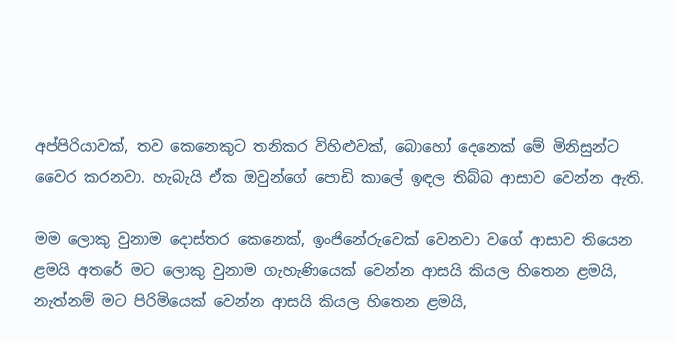අප්පිරියාවක්, තව කෙනෙකුට තනිකර විහිළුවක්, බොහෝ දෙනෙක් මේ මිනිසුන්ට වෛර කරනවා. හැබැයි ඒක ඔවුන්ගේ පොඩි කාලේ ඉඳල තිබ්බ ආසාව වෙන්න ඇති.

මම ලොකු වුනාම දොස්තර කෙනෙක්, ඉංජිනේරුවෙක් වෙනවා වගේ ආසාව තියෙන ළමයි අතරේ මට ලොකු වුනාම ගැහැණියෙක් වෙන්න ආසයි කියල හිතෙන ළමයි, නැත්නම් මට පිරිමියෙක් වෙන්න ආසයි කියල හිතෙන ළමයි,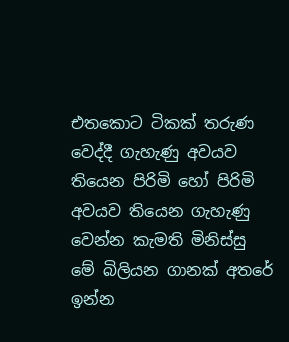එතකොට ටිකක් තරුණ වෙද්දී ගැහැණු අවයව තියෙන පිරිමි හෝ පිරිමි අවයව තියෙන ගැහැණු වෙන්න කැමති මිනිස්සු මේ බිලියන ගානක් අතරේ ඉන්න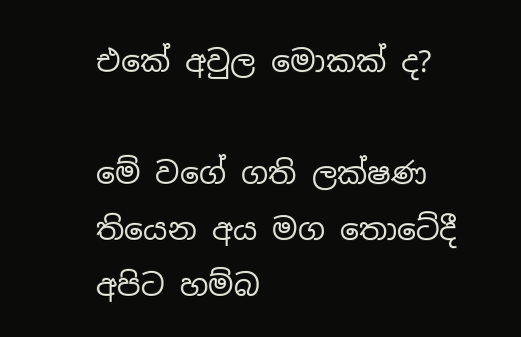එකේ අවුල මොකක් ද?

මේ වගේ ගති ලක්ෂණ තියෙන අය මග තොටේදී අපිට හම්බ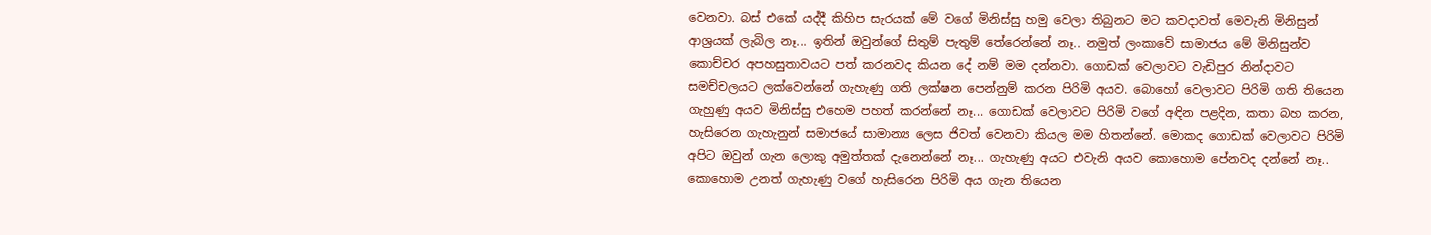වෙනවා. බස් එකේ යද්දී කිහිප සැරයක් මේ වගේ මිනිස්සු හමු වෙලා තිබුනට මට කවදාවත් මෙවැනි මිනිසුන් ආශ්‍රයක් ලැබිල නෑ... ඉතින් ඔවුන්ගේ සිතුම් පැතුම් තේරෙන්නේ නෑ.. නමුත් ලංකාවේ සාමාජය මේ මිනිසුන්ව කොච්චර අපහසුතාවයට පත් කරනවද කියන දේ නම් මම දන්නවා. ගොඩක් වෙලාවට වැඩිපුර නින්දාවට සමච්චලයට ලක්වෙන්නේ ගැහැණු ගති ලක්ෂන පෙන්නුම් කරන පිරිමි අයව. බොහෝ වෙලාවට පිරිමි ගති තියෙන ගැහුණු අයව මිනිස්සු එහෙම පහත් කරන්නේ නෑ... ගොඩක් වෙලාවට පිරිමි වගේ අඳින පළදින, කතා බහ කරන, හැසිරෙන ගැහැනුන් සමාජයේ සාමාන්‍ය ලෙස ජිවත් වෙනවා කියල මම හිතන්නේ. මොකද ගොඩක් වෙලාවට පිරිමි අපිට ඔවුන් ගැන ලොකු අමුත්තක් දැනෙන්නේ නෑ... ගැහැණු අයට එවැනි අයව කොහොම පේනවද දන්නේ නෑ.. කොහොම උනත් ගැහැණු වගේ හැසිරෙන පිරිමි අය ගැන තියෙන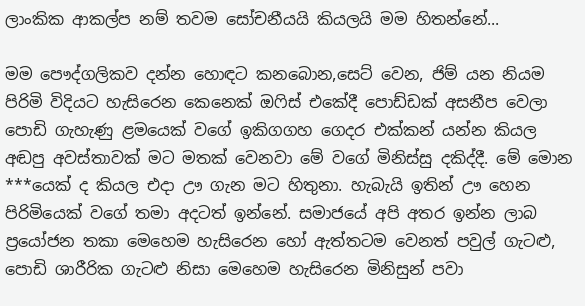ලාංකික ආකල්ප නම් තවම සෝචනීයයි කියලයි මම හිතන්නේ...

මම පෞද්ගලිකව දන්න හොඳට කනබොන,සෙට් වෙන, ජිම් යන නියම පිරිමි විදියට හැසිරෙන කෙනෙක් ඔෆිස් එකේදී පොඩ්ඩක් අසනීප වෙලා පොඩි ගැහැණු ළමයෙක් වගේ ඉකිගගහ ගෙදර එක්කන් යන්න කියල අඬපු අවස්තාවක් මට මතක් වෙනවා මේ වගේ මිනිස්සු දකිද්දී. මේ මොන ***යෙක් ද කියල එදා ඌ ගැන මට හිතුනා. හැබැයි ඉතින් ඌ හෙන පිරිමියෙක් වගේ තමා අදටත් ඉන්නේ. සමාජයේ අපි අතර ඉන්න ලාබ ප්‍රයෝජන තකා මෙහෙම හැසිරෙන හෝ ඇත්තටම වෙනත් පවුල් ගැටළු, පොඩි ශාරීරික ගැටළු නිසා මෙහෙම හැසිරෙන මිනිසුන් පවා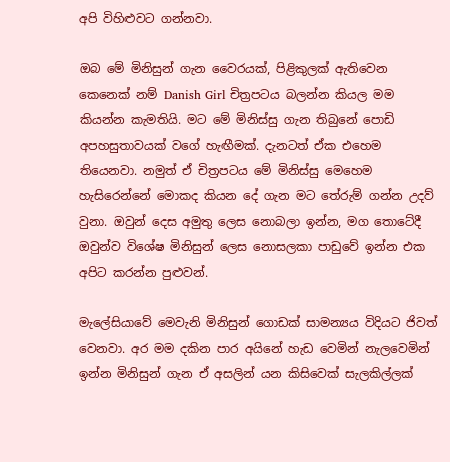අපි විහිළුවට ගන්නවා.

ඔබ මේ මිනිසුන් ගැන වෛරයක්, පිළිකුලක් ඇතිවෙන කෙනෙක් නම් Danish Girl චිත්‍රපටය බලන්න කියල මම කියන්න කැමතියි. මට මේ මිනිස්සු ගැන තිබුනේ පොඩි අපහසුතාවයක් වගේ හැඟීමක්. දැනටත් ඒක එහෙම තියෙනවා. නමුත් ඒ චිත්‍රපටය මේ මිනිස්සු මෙහෙම හැසිරෙන්නේ මොකද කියන දේ ගැන මට තේරුම් ගන්න උදව් වුනා. ඔවුන් දෙස අමුතු ලෙස නොබලා ඉන්න, මග තොටේදී ඔවුන්ව විශේෂ මිනිසුන් ලෙස නොසලකා පාඩුවේ ඉන්න එක අපිට කරන්න පුළුවන්.

මැලේසියාවේ මෙවැනි මිනිසුන් ගොඩක් සාමන්‍යය විදියට ජිවත් වෙනවා. අර මම දකින පාර අයිනේ හැඩ වෙමින් නැලවෙමින් ඉන්න මිනිසුන් ගැන ඒ අසලින් යන කිසිවෙක් සැලකිල්ලක්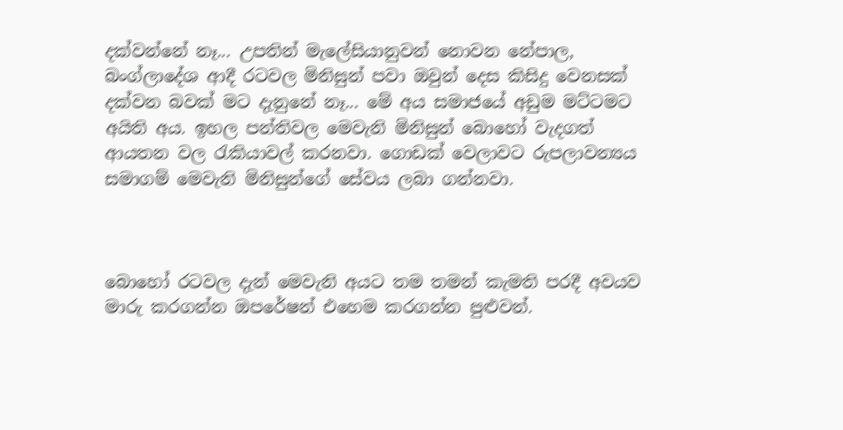දක්වන්නේ නෑ... උපතින් මැලේසියානුවන් නොවන නේපාල, බංග්ලාදේශ ආදී රටවල මිනිසුන් පවා ඔවුන් දෙස කිසිදු වෙනසක් දක්වන බවක් මට දැනුනේ නෑ... මේ අය සමාජයේ අඩුම මට්ටමට අයිති අය. ඉහල පන්තිවල මෙවැනි මිනිසුන් බොහෝ වැදගත් ආයතන වල රැකියාවල් කරනවා. ගොඩක් වෙලාවට රුපලාවන්‍යය සමාගම් මෙවැනි මිනිසුන්ගේ සේවය ලබා ගන්නවා.



බොහෝ රටවල දැන් මෙවැනි අයට තම තමන් කැමති පරදී අවයව මාරු කරගන්න ඔපරේෂන් එහෙම කරගන්න පුළුවන්.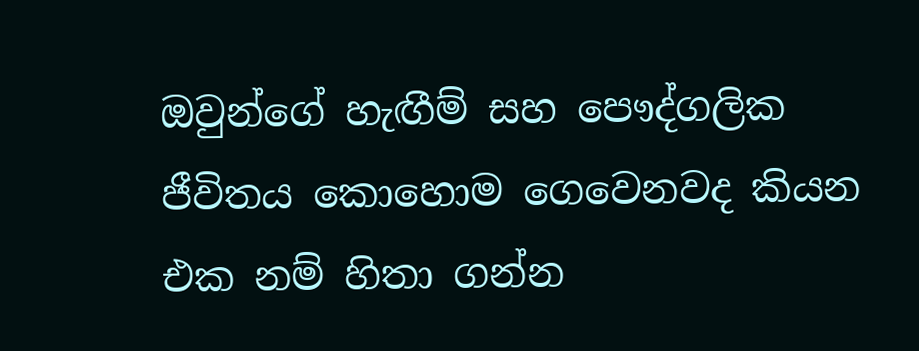ඔවුන්ගේ හැඟීම් සහ පෞද්ගලික ජීවිතය කොහොම ගෙවෙනවද කියන එක නම් හිතා ගන්න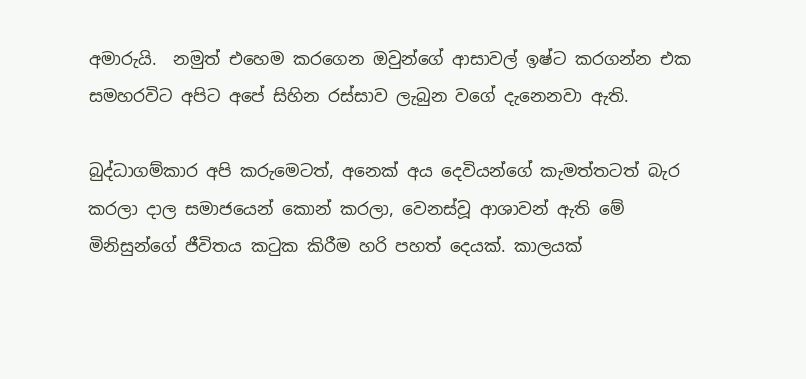අමාරුයි.  නමුත් එහෙම කරගෙන ඔවුන්ගේ ආසාවල් ඉෂ්ට කරගන්න එක සමහරවිට අපිට අපේ සිහින රස්සාව ලැබුන වගේ දැනෙනවා ඇති.

බුද්ධාගම්කාර අපි කරුමෙටත්, අනෙක් අය දෙවියන්ගේ කැමත්තටත් බැර කරලා දාල සමාජයෙන් කොන් කරලා, වෙනස්වූ ආශාවන් ඇති මේ මිනිසුන්ගේ ජීවිතය කටුක කිරීම හරි පහත් දෙයක්. කාලයක්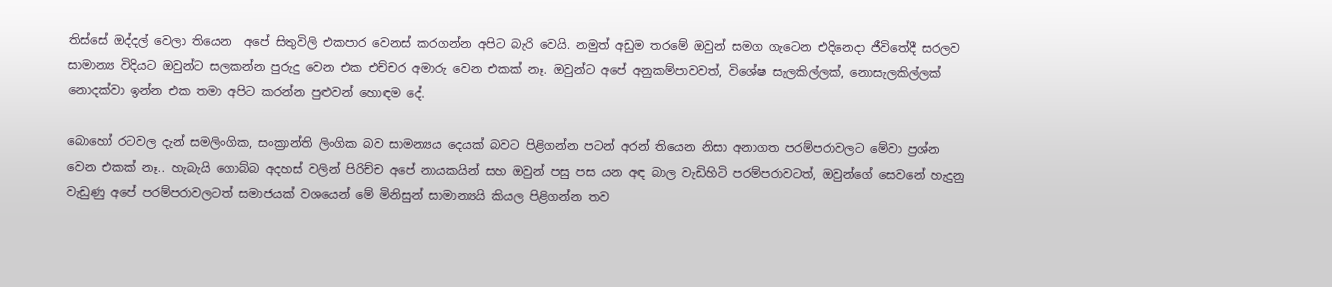තිස්සේ ඔද්දල් වෙලා තියෙන  අපේ සිතුවිලි එකපාර වෙනස් කරගන්න අපිට බැරි වෙයි. නමුත් අඩුම තරමේ ඔවුන් සමග ගැටෙන එදිනෙදා ජීවිතේදී සරලව සාමාන්‍ය විදියට ඔවුන්ට සලකන්න පුරුදු වෙන එක එච්චර අමාරු වෙන එකක් නෑ. ඔවුන්ට අපේ අනුකම්පාවවත්, විශේෂ සැලකිල්ලක්, නොසැලකිල්ලක් නොදක්වා ඉන්න එක තමා අපිට කරන්න පුළුවන් හොඳම දේ.

බොහෝ රටවල දැන් සමලිංගික, සංක්‍රාන්ති ලිංගික බව සාමන්‍යය දෙයක් බවට පිළිගන්න පටන් අරන් තියෙන නිසා අනාගත පරම්පරාවලට මේවා ප්‍රශ්න වෙන එකක් නෑ.. හැබැයි ගොබ්බ අදහස් වලින් පිරිච්ච අපේ නායකයින් සහ ඔවුන් පසු පස යන අඳ බාල වැඩිහිටි පරම්පරාවටත්, ඔවුන්ගේ සෙවනේ හැදුනු වැඩුණු අපේ පරම්පරාවලටත් සමාජයක් වශයෙන් මේ මිනිසුන් සාමාන්‍යයි කියල පිළිගන්න තව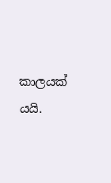කාලයක් යයි.